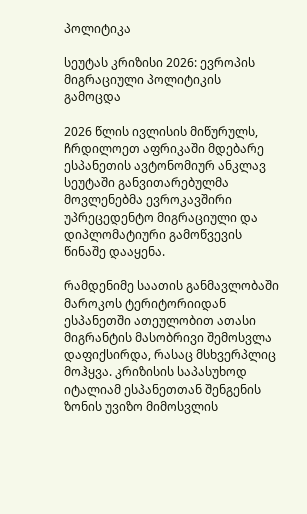პოლიტიკა

სეუტას კრიზისი 2026: ევროპის მიგრაციული პოლიტიკის გამოცდა

2026 წლის ივლისის მიწურულს, ჩრდილოეთ აფრიკაში მდებარე ესპანეთის ავტონომიურ ანკლავ სეუტაში განვითარებულმა მოვლენებმა ევროკავშირი უპრეცედენტო მიგრაციული და დიპლომატიური გამოწვევის წინაშე დააყენა.

რამდენიმე საათის განმავლობაში მაროკოს ტერიტორიიდან ესპანეთში ათეულობით ათასი მიგრანტის მასობრივი შემოსვლა დაფიქსირდა, რასაც მსხვერპლიც მოჰყვა. კრიზისის საპასუხოდ იტალიამ ესპანეთთან შენგენის ზონის უვიზო მიმოსვლის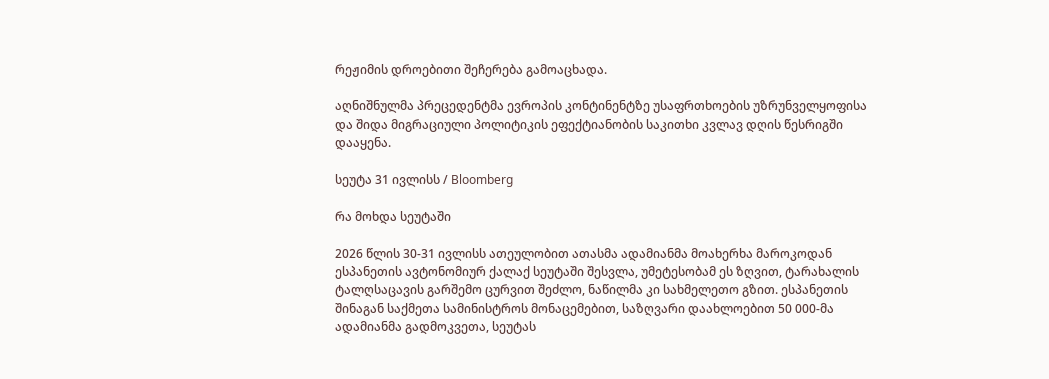რეჟიმის დროებითი შეჩერება გამოაცხადა.

აღნიშნულმა პრეცედენტმა ევროპის კონტინენტზე უსაფრთხოების უზრუნველყოფისა და შიდა მიგრაციული პოლიტიკის ეფექტიანობის საკითხი კვლავ დღის წესრიგში დააყენა.

სეუტა 31 ივლისს / Bloomberg

რა მოხდა სეუტაში

2026 წლის 30-31 ივლისს ათეულობით ათასმა ადამიანმა მოახერხა მაროკოდან ესპანეთის ავტონომიურ ქალაქ სეუტაში შესვლა, უმეტესობამ ეს ზღვით, ტარახალის ტალღსაცავის გარშემო ცურვით შეძლო, ნაწილმა კი სახმელეთო გზით. ესპანეთის შინაგან საქმეთა სამინისტროს მონაცემებით, საზღვარი დაახლოებით 50 000-მა ადამიანმა გადმოკვეთა, სეუტას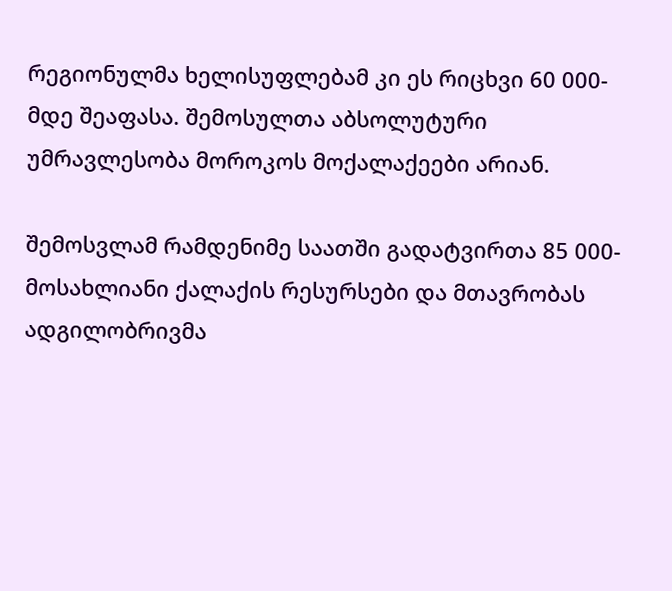რეგიონულმა ხელისუფლებამ კი ეს რიცხვი 60 000-მდე შეაფასა. შემოსულთა აბსოლუტური უმრავლესობა მოროკოს მოქალაქეები არიან.

შემოსვლამ რამდენიმე საათში გადატვირთა 85 000-მოსახლიანი ქალაქის რესურსები და მთავრობას ადგილობრივმა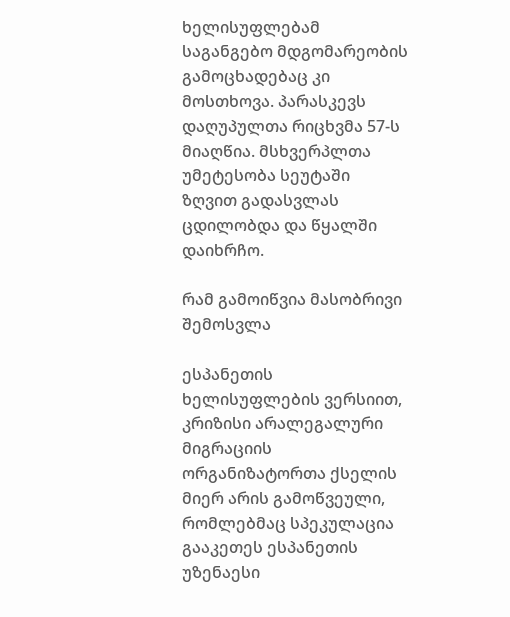ხელისუფლებამ საგანგებო მდგომარეობის გამოცხადებაც კი მოსთხოვა. პარასკევს დაღუპულთა რიცხვმა 57-ს მიაღწია. მსხვერპლთა უმეტესობა სეუტაში ზღვით გადასვლას ცდილობდა და წყალში დაიხრჩო.

რამ გამოიწვია მასობრივი შემოსვლა

ესპანეთის ხელისუფლების ვერსიით, კრიზისი არალეგალური მიგრაციის ორგანიზატორთა ქსელის მიერ არის გამოწვეული, რომლებმაც სპეკულაცია გააკეთეს ესპანეთის უზენაესი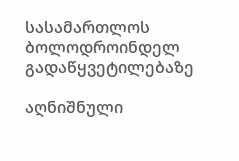სასამართლოს ბოლოდროინდელ გადაწყვეტილებაზე

აღნიშნული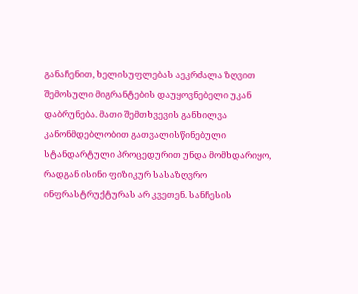განაჩენით, ხელისუფლებას აეკრძალა ზღვით შემოსული მიგრანტების დაუყოვნებელი უკან დაბრუნება. მათი შემთხვევის განხილვა კანონმდებლობით გათვალისწინებული სტანდარტული პროცედურით უნდა მომხდარიყო, რადგან ისინი ფიზიკურ სასაზღვრო ინფრასტრუქტურას არ კვეთენ. სანჩესის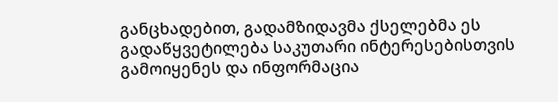განცხადებით, გადამზიდავმა ქსელებმა ეს გადაწყვეტილება საკუთარი ინტერესებისთვის გამოიყენეს და ინფორმაცია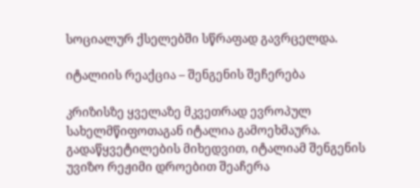სოციალურ ქსელებში სწრაფად გავრცელდა.

იტალიის რეაქცია – შენგენის შეჩერება

კრიზისზე ყველაზე მკვეთრად ევროპულ სახელმწიფოთაგან იტალია გამოეხმაურა. გადაწყვეტილების მიხედვით, იტალიამ შენგენის უვიზო რეჟიმი დროებით შეაჩერა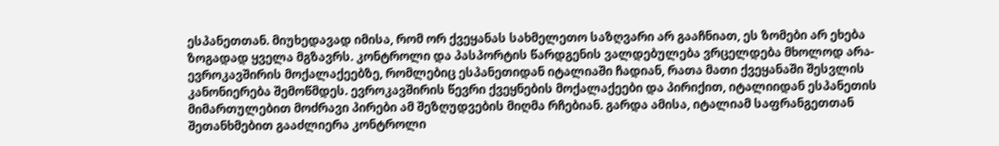ესპანეთთან. მიუხედავად იმისა, რომ ორ ქვეყანას სახმელეთო საზღვარი არ გააჩნიათ, ეს ზომები არ ეხება ზოგადად ყველა მგზავრს. კონტროლი და პასპორტის წარდგენის ვალდებულება ვრცელდება მხოლოდ არა-ევროკავშირის მოქალაქეებზე, რომლებიც ესპანეთიდან იტალიაში ჩადიან, რათა მათი ქვეყანაში შესვლის კანონიერება შემოწმდეს. ევროკავშირის წევრი ქვეყნების მოქალაქეები და პირიქით, იტალიიდან ესპანეთის მიმართულებით მოძრავი პირები ამ შეზღუდვების მიღმა რჩებიან. გარდა ამისა, იტალიამ საფრანგეთთან შეთანხმებით გააძლიერა კონტროლი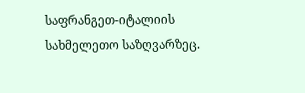საფრანგეთ-იტალიის სახმელეთო საზღვარზეც.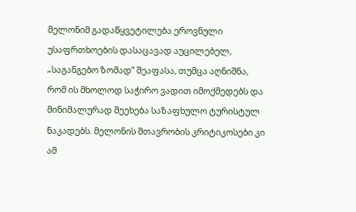მელონიმ გადაწყვეტილება ეროვნული უსაფრთხოების დასაცავად აუცილებელ, „საგანგებო ზომად“ შეაფასა, თუმცა აღნიშნა, რომ ის მხოლოდ საჭირო ვადით იმოქმედებს და მინიმალურად შეეხება საზაფხულო ტურისტულ ნაკადებს. მელონის მთავრობის კრიტიკოსები კი ამ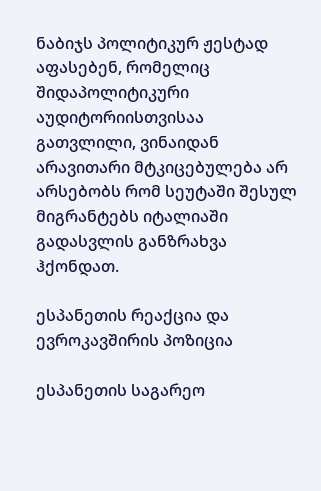ნაბიჯს პოლიტიკურ ჟესტად აფასებენ, რომელიც შიდაპოლიტიკური აუდიტორიისთვისაა გათვლილი, ვინაიდან არავითარი მტკიცებულება არ არსებობს რომ სეუტაში შესულ მიგრანტებს იტალიაში გადასვლის განზრახვა ჰქონდათ.

ესპანეთის რეაქცია და ევროკავშირის პოზიცია

ესპანეთის საგარეო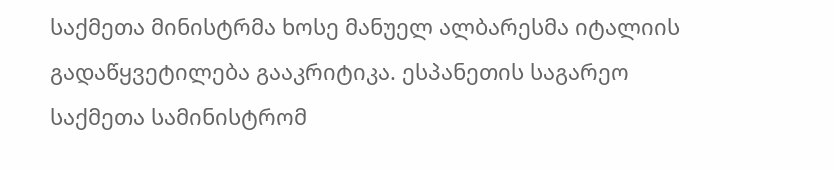საქმეთა მინისტრმა ხოსე მანუელ ალბარესმა იტალიის გადაწყვეტილება გააკრიტიკა. ესპანეთის საგარეო საქმეთა სამინისტრომ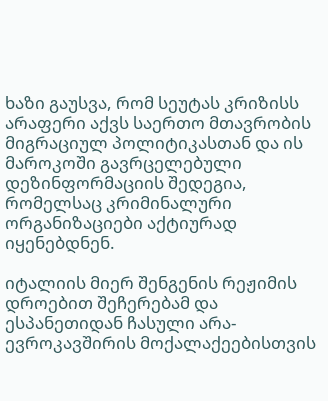ხაზი გაუსვა, რომ სეუტას კრიზისს არაფერი აქვს საერთო მთავრობის მიგრაციულ პოლიტიკასთან და ის მაროკოში გავრცელებული დეზინფორმაციის შედეგია, რომელსაც კრიმინალური ორგანიზაციები აქტიურად იყენებდნენ.

იტალიის მიერ შენგენის რეჟიმის დროებით შეჩერებამ და ესპანეთიდან ჩასული არა-ევროკავშირის მოქალაქეებისთვის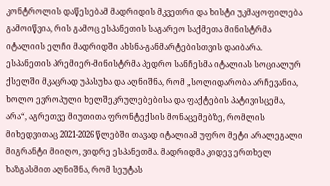კონტროლის დაწესებამ მადრიდის მკვეთრი და ხისტი უკმაყოფილება გამოიწვია, რის გამოც ესპანეთის საგარეო საქმეთა მინისტრმა იტალიის ელჩი მადრიდში ახსნა-განმარტებისთვის დაიბარა. ესპანეთის პრემიერ-მინისტრმა პედრო სანჩესმა იტალიას სოციალურ ქსელში მკაცრად უპასუხა და აღნიშნა, რომ „სოლიდარობა არჩევანია, ხოლო ევროპული ხელშეკრულებებისა და ფაქტების პატივისცემა, არა“, აგრეთვე მიუთითა ფრონტექსის მონაცემებზე, რომლის მიხედვითაც 2021-2026 წლებში თავად იტალიამ უფრო მეტი არალეგალი მიგრანტი მიიღო, ვიდრე ესპანეთმა. მადრიდმა კიდევ ერთხელ ხაზგასმით აღნიშნა, რომ სეუტას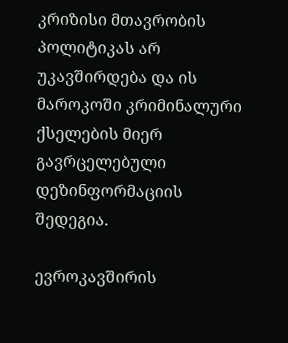კრიზისი მთავრობის პოლიტიკას არ უკავშირდება და ის მაროკოში კრიმინალური ქსელების მიერ გავრცელებული დეზინფორმაციის შედეგია.

ევროკავშირის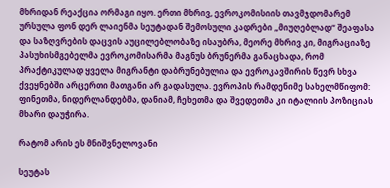მხრიდან რეაქცია ორმაგი იყო. ერთი მხრივ, ევროკომისიის თავმჯდომარემ ურსულა ფონ დერ ლაიენმა სეუტადან შემოსული კადრები „მიუღებლად“ შეაფასა და საზღვრების დაცვის აუცილებლობაზე ისაუბრა, მეორე მხრივ კი, მიგრაციაზე პასუხისმგებელმა ევროკომისარმა მაგნუს ბრუნერმა განაცხადა, რომ პრაქტიკულად ყველა მიგრანტი დაბრუნებულია და ევროკავშირის წევრ სხვა ქვეყნებში არცერთი მათგანი არ გადასულა. ევროპის რამდენიმე სახელმწიფომ: ფინეთმა, ნიდერლანდებმა, დანიამ, ჩეხეთმა და შვედეთმა კი იტალიის პოზიციას მხარი დაუჭირა.

რატომ არის ეს მნიშვნელოვანი

სეუტას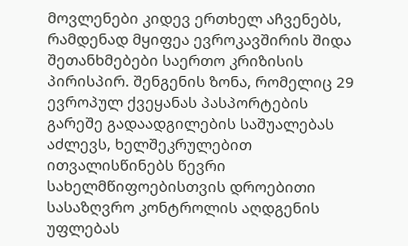მოვლენები კიდევ ერთხელ აჩვენებს, რამდენად მყიფეა ევროკავშირის შიდა შეთანხმებები საერთო კრიზისის პირისპირ. შენგენის ზონა, რომელიც 29 ევროპულ ქვეყანას პასპორტების გარეშე გადაადგილების საშუალებას აძლევს, ხელშეკრულებით ითვალისწინებს წევრი სახელმწიფოებისთვის დროებითი სასაზღვრო კონტროლის აღდგენის უფლებას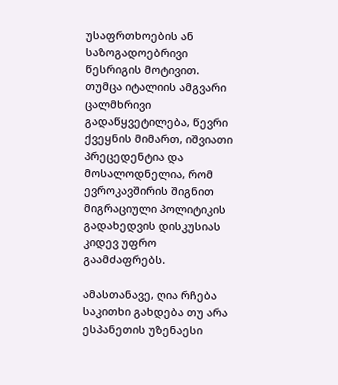უსაფრთხოების ან საზოგადოებრივი წესრიგის მოტივით. თუმცა იტალიის ამგვარი ცალმხრივი გადაწყვეტილება, წევრი ქვეყნის მიმართ, იშვიათი პრეცედენტია და მოსალოდნელია, რომ ევროკავშირის შიგნით მიგრაციული პოლიტიკის გადახედვის დისკუსიას კიდევ უფრო გაამძაფრებს.

ამასთანავე, ღია რჩება საკითხი გახდება თუ არა ესპანეთის უზენაესი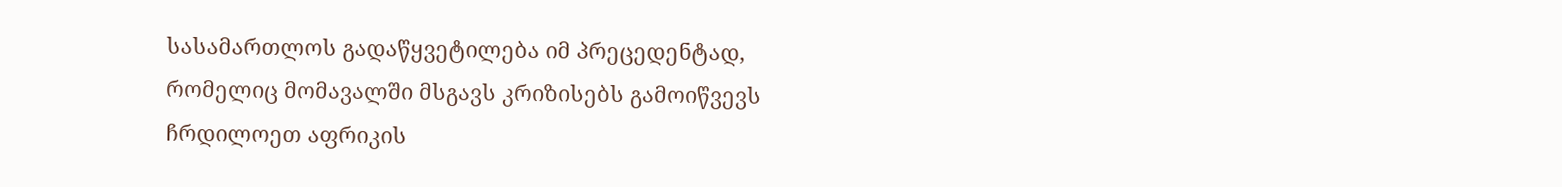სასამართლოს გადაწყვეტილება იმ პრეცედენტად, რომელიც მომავალში მსგავს კრიზისებს გამოიწვევს ჩრდილოეთ აფრიკის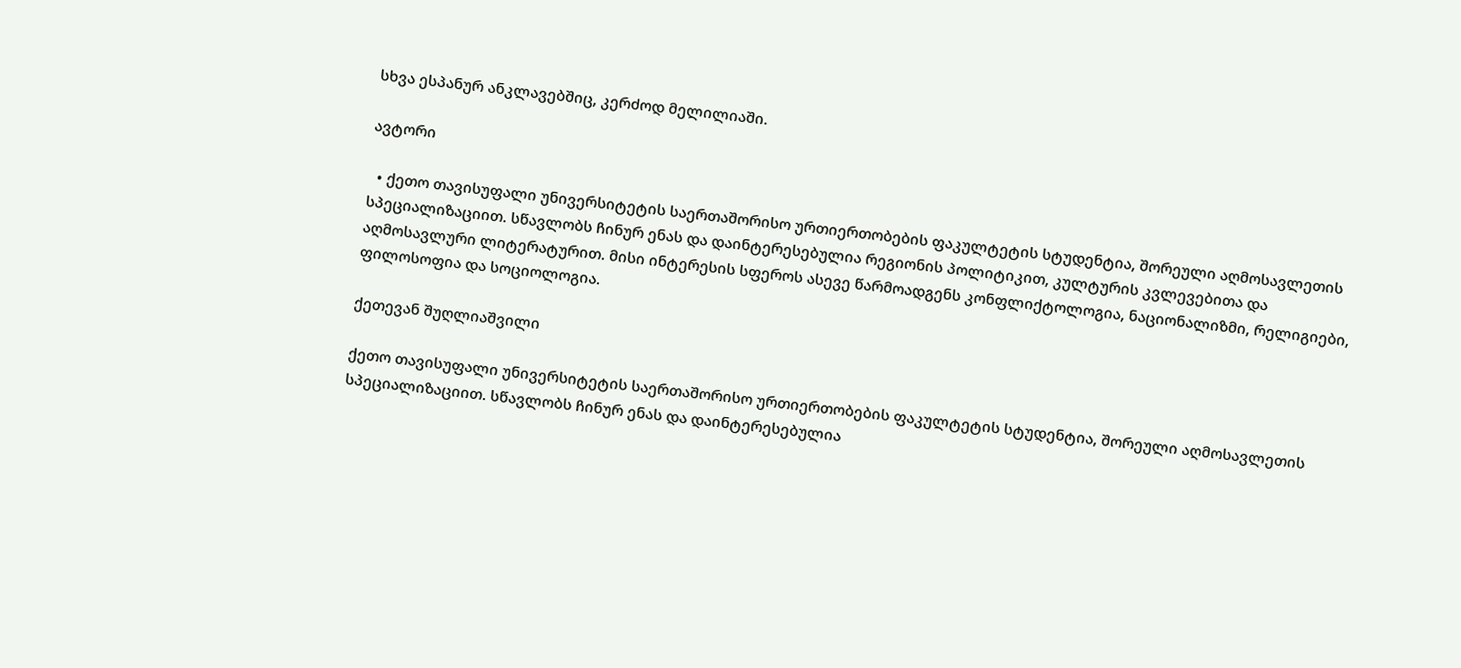სხვა ესპანურ ანკლავებშიც, კერძოდ მელილიაში.

ავტორი

  • ქეთო თავისუფალი უნივერსიტეტის საერთაშორისო ურთიერთობების ფაკულტეტის სტუდენტია, შორეული აღმოსავლეთის სპეციალიზაციით. სწავლობს ჩინურ ენას და დაინტერესებულია რეგიონის პოლიტიკით, კულტურის კვლევებითა და აღმოსავლური ლიტერატურით. მისი ინტერესის სფეროს ასევე წარმოადგენს კონფლიქტოლოგია, ნაციონალიზმი, რელიგიები, ფილოსოფია და სოციოლოგია.

ქეთევან შუღლიაშვილი

ქეთო თავისუფალი უნივერსიტეტის საერთაშორისო ურთიერთობების ფაკულტეტის სტუდენტია, შორეული აღმოსავლეთის სპეციალიზაციით. სწავლობს ჩინურ ენას და დაინტერესებულია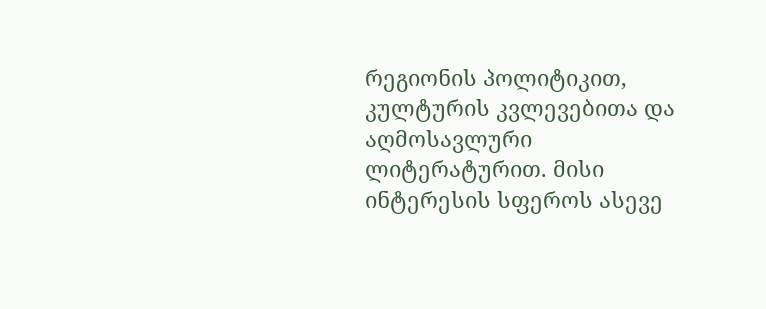რეგიონის პოლიტიკით, კულტურის კვლევებითა და აღმოსავლური ლიტერატურით. მისი ინტერესის სფეროს ასევე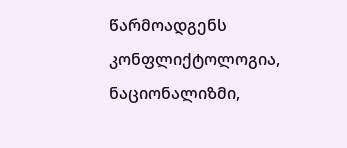წარმოადგენს კონფლიქტოლოგია, ნაციონალიზმი,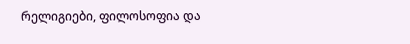რელიგიები, ფილოსოფია და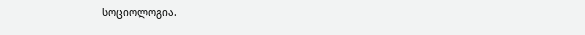სოციოლოგია.